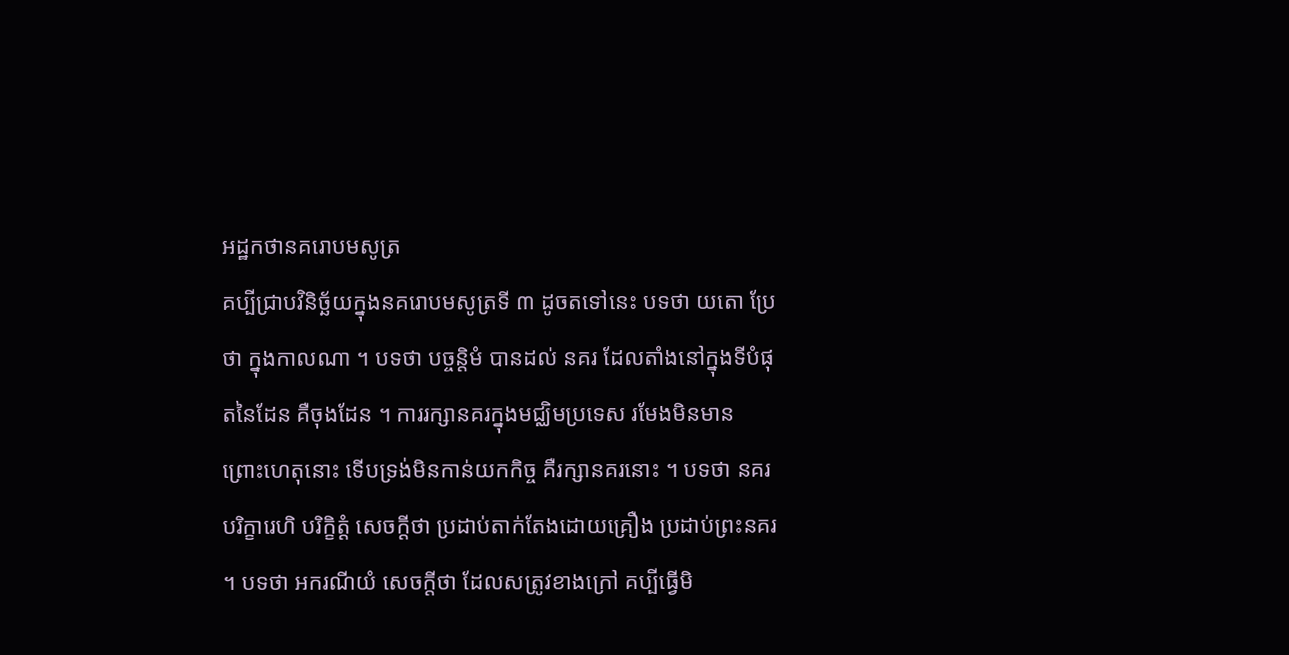អដ្ឋកថានគរោបមសូត្រ
គប្បីជ្រាបវិនិច្ឆ័យក្នុងនគរោបមសូត្រទី ៣ ដូចតទៅនេះ បទថា យតោ ប្រែថា ក្នុងកាលណា ។ បទថា បច្ចន្តិមំ បានដល់ នគរ ដែលតាំងនៅក្នុងទីបំផុតនៃដែន គឺចុងដែន ។ ការរក្សានគរក្នុងមជ្ឈិមប្រទេស រមែងមិនមាន ព្រោះហេតុនោះ ទើបទ្រង់មិនកាន់យកកិច្ច គឺរក្សានគរនោះ ។ បទថា នគរបរិក្ខារេហិ បរិក្ខិត្តំ សេចក្តីថា ប្រដាប់តាក់តែងដោយគ្រឿង ប្រដាប់ព្រះនគរ ។ បទថា អករណីយំ សេចក្តីថា ដែលសត្រូវខាងក្រៅ គប្បីធ្វើមិ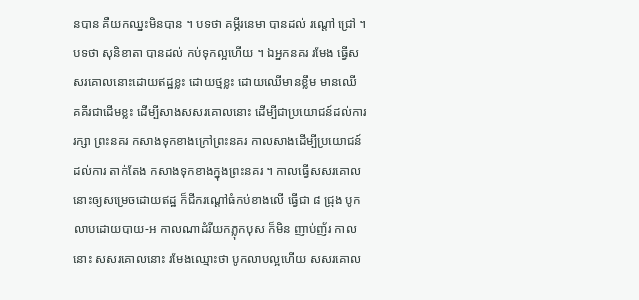នបាន គឺយកឈ្នះមិនបាន ។ បទថា គម្ភីរនេមា បានដល់ រណ្តៅ ជ្រៅ ។ បទថា សុនិខាតា បានដល់ កប់ទុកល្អហើយ ។ ឯអ្នកនគរ រមែង ធ្វើសសរគោលនោះដោយឥដ្ឋខ្លះ ដោយថ្មខ្លះ ដោយឈើមានខ្លឹម មានឈើ គគីរជាដើមខ្លះ ដើម្បីសាងសសរគោលនោះ ដើម្បីជាប្រយោជន៍ដល់ការរក្សា ព្រះនគរ កសាងទុកខាងក្រៅព្រះនគរ កាលសាងដើម្បីប្រយោជន៍ដល់ការ តាក់តែង កសាងទុកខាងក្នុងព្រះនគរ ។ កាលធ្វើសសរគោលនោះឲ្យសម្រេចដោយឥដ្ឋ ក៏ជីករណ្តៅធំកប់ខាងលើ ធ្វើជា ៨ ជ្រុង បូកលាបដោយបាយ-អ កាលណាដំរីយកភ្លុកបុស ក៏មិន ញាប់ញ័រ កាលនោះ សសរគោលនោះ រមែងឈ្មោះថា បូកលាបល្អហើយ សសរគោល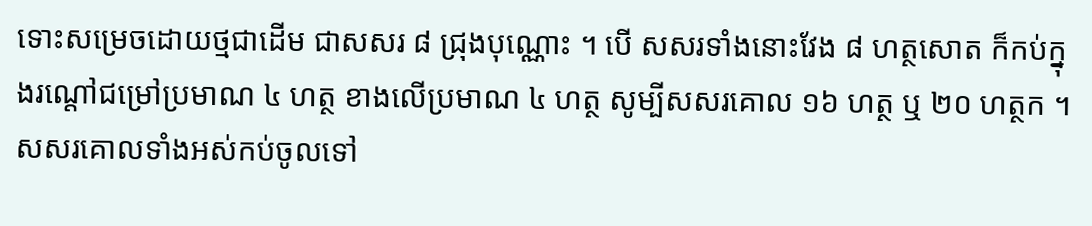ទោះសម្រេចដោយថ្មជាដើម ជាសសរ ៨ ជ្រុងបុណ្ណោះ ។ បើ សសរទាំងនោះវែង ៨ ហត្ថសោត ក៏កប់ក្នុងរណ្តៅជម្រៅប្រមាណ ៤ ហត្ថ ខាងលើប្រមាណ ៤ ហត្ថ សូម្បីសសរគោល ១៦ ហត្ថ ឬ ២០ ហត្ថក ។ សសរគោលទាំងអស់កប់ចូលទៅ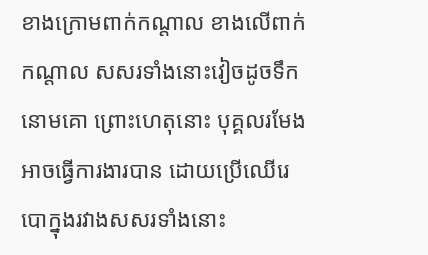ខាងក្រោមពាក់កណ្តាល ខាងលើពាក់កណ្តាល សសរទាំងនោះវៀចដូចទឹកនោមគោ ព្រោះហេតុនោះ បុគ្គលរមែងអាចធ្វើការងារបាន ដោយប្រើឈើរេបោក្នុងរវាងសសរទាំងនោះ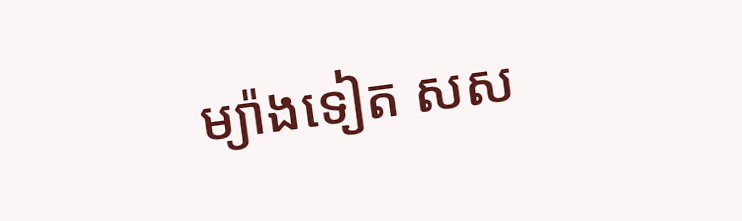ម្យ៉ាងទៀត សស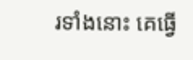រទាំងនោះ គេធ្វើ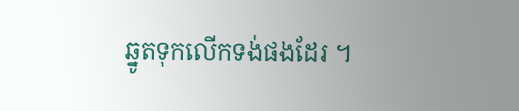ឆ្នូតទុកលើកទង់ផងដែរ ។